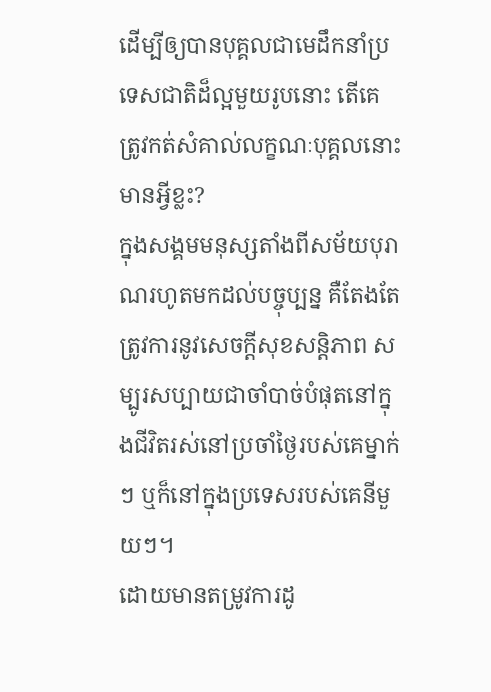ដើម្បីឲ្យបានបុគ្គលជាមេដឹកនាំប្រទេសជាតិដ៏ល្អមួយរូបនោះ តើគេត្រូវកត់សំគាល់លក្ខណៈបុគ្គលនោះមានអ្វីខ្លះ?
ក្នុងសង្គមមនុស្សតាំងពីសម័យបុរាណរហូតមកដល់បច្ចុប្បន្ន គឺតែងតែត្រូវការនូវសេចក្ដីសុខសន្តិភាព សម្បូរសប្បាយជាចាំបាច់បំផុតនៅក្នុងជីវិតរស់នៅប្រចាំថ្ងៃរបស់គេម្នាក់ៗ ឬក៏នៅក្នុងប្រទេសរបស់គេនីមួយៗ។
ដោយមានតម្រូវការដូ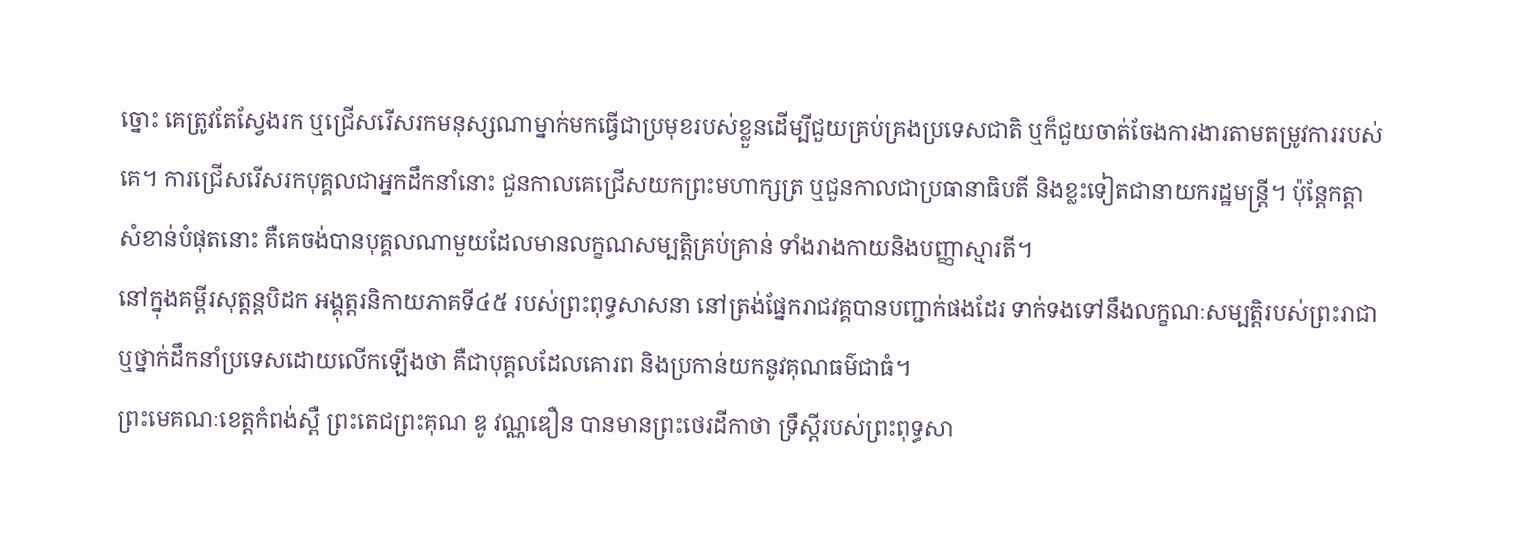ច្នោះ គេត្រូវតែស្វែងរក ឬជ្រើសរើសរកមនុស្សណាម្នាក់មកធ្វើជាប្រមុខរបស់ខ្លួនដើម្បីជួយគ្រប់គ្រងប្រទេសជាតិ ឬក៏ជួយចាត់ចែងការងារតាមតម្រូវការរបស់គេ។ ការជ្រើសរើសរកបុគ្គលជាអ្នកដឹកនាំនោះ ជួនកាលគេជ្រើសយកព្រះមហាក្សត្រ ឬជួនកាលជាប្រធានាធិបតី និងខ្លះទៀតជានាយករដ្ឋមន្រ្តី។ ប៉ុន្តែកត្តាសំខាន់បំផុតនោះ គឺគេចង់បានបុគ្គលណាមួយដែលមានលក្ខណសម្បត្តិគ្រប់គ្រាន់ ទាំងរាងកាយនិងបញ្ញាស្មារតី។
នៅក្នុងគម្ពីរសុត្តន្តបិដក អង្គុត្តរនិកាយភាគទី៤៥ របស់ព្រះពុទ្ធសាសនា នៅត្រង់ផ្នែករាជវគ្គបានបញ្ជាក់ផងដែរ ទាក់ទងទៅនឹងលក្ខណៈសម្បត្តិរបស់ព្រះរាជា ឬថ្នាក់ដឹកនាំប្រទេសដោយលើកឡើងថា គឺជាបុគ្គលដែលគោរព និងប្រកាន់យកនូវគុណធម៌ជាធំ។
ព្រះមេគណៈខេត្តកំពង់ស្ពឺ ព្រះតេជព្រះគុណ ឌូ វណ្ណឌឿន បានមានព្រះថេរដីកាថា ទ្រឹស្ដីរបស់ព្រះពុទ្ធសា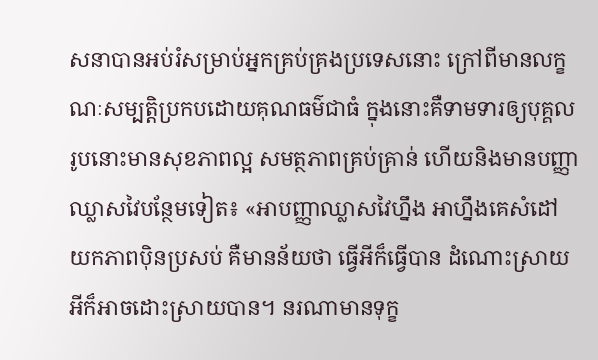សនាបានអប់រំសម្រាប់អ្នកគ្រប់គ្រងប្រទេសនោះ ក្រៅពីមានលក្ខណៈសម្បត្តិប្រកបដោយគុណធម៌ជាធំ ក្នុងនោះគឺទាមទារឲ្យបុគ្គលរូបនោះមានសុខភាពល្អ សមត្ថភាពគ្រប់គ្រាន់ ហើយនិងមានបញ្ញាឈ្លាសវៃបន្ថែមទៀត៖ «អាបញ្ញាឈ្លាសវៃហ្នឹង អាហ្នឹងគេសំដៅយកភាពប៉ិនប្រសប់ គឺមានន័យថា ធ្វើអីក៏ធ្វើបាន ដំណោះស្រាយអីក៏អាចដោះស្រាយបាន។ នរណាមានទុក្ខ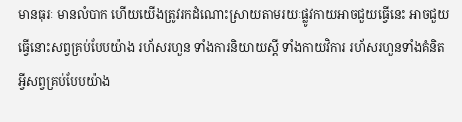មានធុរៈ មានលំបាក ហើយយើងត្រូវរកដំណោះស្រាយតាមរយៈផ្លូវកាយអាចជួយធ្វើនេះ អាចជួយធ្វើនោះសព្វគ្រប់បែបយ៉ាង រហ័សរហួន ទាំងការនិយាយស្ដី ទាំងកាយវិការ រហ័សរហួនទាំងគំនិតអ្វីសព្វគ្រប់បែបយ៉ាង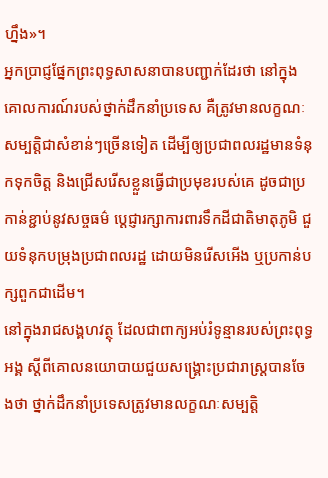ហ្នឹង»។
អ្នកប្រាជ្ញផ្នែកព្រះពុទ្ធសាសនាបានបញ្ជាក់ដែរថា នៅក្នុងគោលការណ៍របស់ថ្នាក់ដឹកនាំប្រទេស គឺត្រូវមានលក្ខណៈសម្បត្តិជាសំខាន់ៗច្រើនទៀត ដើម្បីឲ្យប្រជាពលរដ្ឋមានទំនុកទុកចិត្ត និងជ្រើសរើសខ្លួនធ្វើជាប្រមុខរបស់គេ ដូចជាប្រកាន់ខ្ជាប់នូវសច្ចធម៌ ប្ដេជ្ញារក្សាការពារទឹកដីជាតិមាតុភូមិ ជួយទំនុកបម្រុងប្រជាពលរដ្ឋ ដោយមិនរើសអើង ឬប្រកាន់បក្សពួកជាដើម។
នៅក្នុងរាជសង្គហវត្ថុ ដែលជាពាក្យអប់រំទូន្មានរបស់ព្រះពុទ្ធអង្គ ស្ដីពីគោលនយោបាយជួយសង្គ្រោះប្រជារាស្ត្របានចែងថា ថ្នាក់ដឹកនាំប្រទេសត្រូវមានលក្ខណៈសម្បត្តិ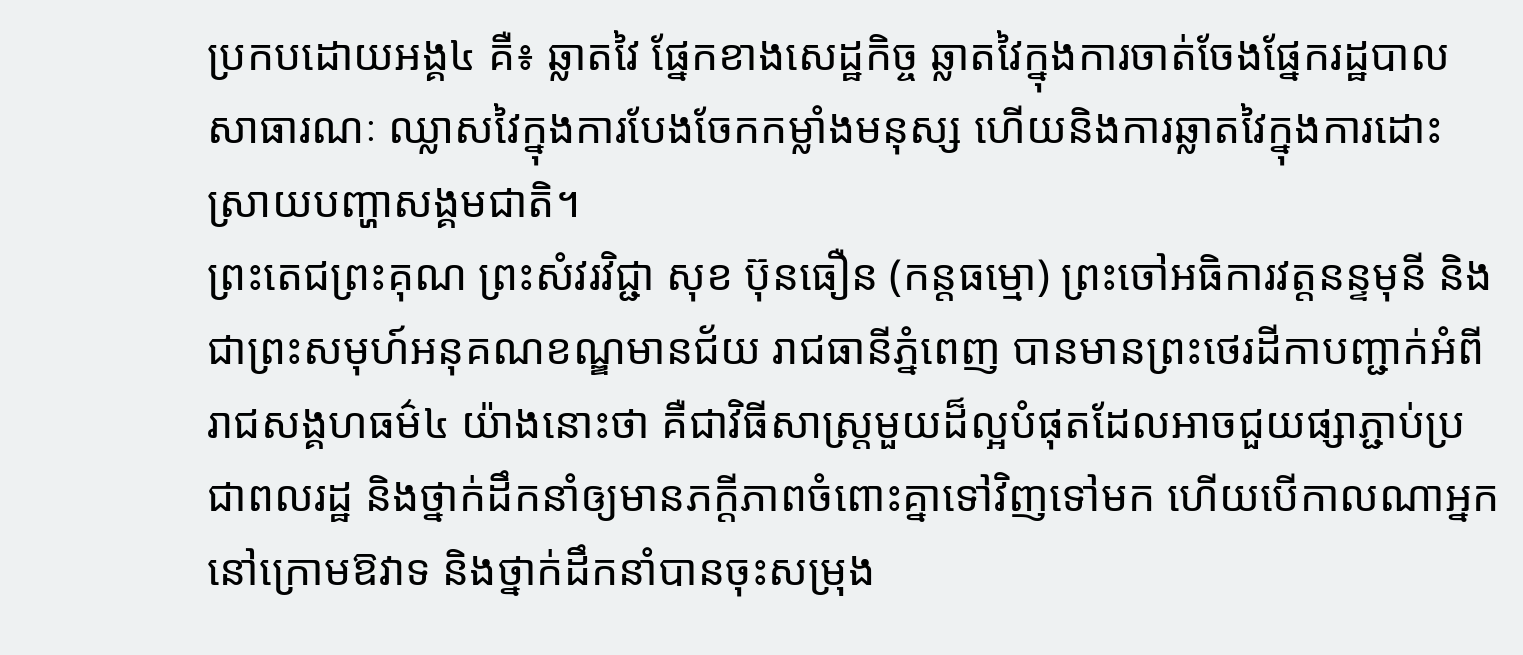ប្រកបដោយអង្គ៤ គឺ៖ ឆ្លាតវៃ ផ្នែកខាងសេដ្ឋកិច្ច ឆ្លាតវៃក្នុងការចាត់ចែងផ្នែករដ្ឋបាលសាធារណៈ ឈ្លាសវៃក្នុងការបែងចែកកម្លាំងមនុស្ស ហើយនិងការឆ្លាតវៃក្នុងការដោះស្រាយបញ្ហាសង្គមជាតិ។
ព្រះតេជព្រះគុណ ព្រះសំវរវិជ្ជា សុខ ប៊ុនធឿន (កន្តធម្មោ) ព្រះចៅអធិការវត្តនន្ទមុនី និងជាព្រះសមុហ៍អនុគណខណ្ឌមានជ័យ រាជធានីភ្នំពេញ បានមានព្រះថេរដីកាបញ្ជាក់អំពីរាជសង្គហធម៌៤ យ៉ាងនោះថា គឺជាវិធីសាស្ត្រមួយដ៏ល្អបំផុតដែលអាចជួយផ្សាភ្ជាប់ប្រជាពលរដ្ឋ និងថ្នាក់ដឹកនាំឲ្យមានភក្ដីភាពចំពោះគ្នាទៅវិញទៅមក ហើយបើកាលណាអ្នកនៅក្រោមឱវាទ និងថ្នាក់ដឹកនាំបានចុះសម្រុង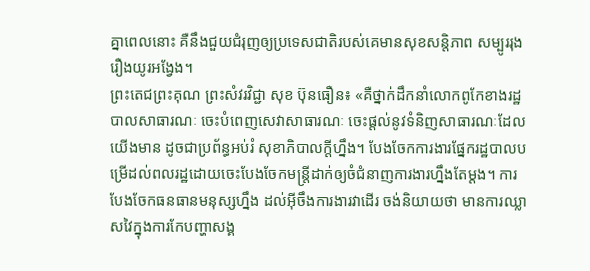គ្នាពេលនោះ គឺនឹងជួយជំរុញឲ្យប្រទេសជាតិរបស់គេមានសុខសន្តិភាព សម្បូររុងរឿងយូរអង្វែង។
ព្រះតេជព្រះគុណ ព្រះសំវរវិជ្ជា សុខ ប៊ុនធឿន៖ «គឺថ្នាក់ដឹកនាំលោកពូកែខាងរដ្ឋបាលសាធារណៈ ចេះបំពេញសេវាសាធារណៈ ចេះផ្ដល់នូវទំនិញសាធារណៈដែលយើងមាន ដូចជាប្រព័ន្ធអប់រំ សុខាភិបាលក្ដីហ្នឹង។ បែងចែកការងារផ្នែករដ្ឋបាលបម្រើដល់ពលរដ្ឋដោយចេះបែងចែកមន្ត្រីដាក់ឲ្យចំជំនាញការងារហ្នឹងតែម្ដង។ ការបែងចែកធនធានមនុស្សហ្នឹង ដល់អ៊ីចឹងការងារវាដើរ ចង់និយាយថា មានការឈ្លាសវៃក្នុងការកែបញ្ហាសង្គ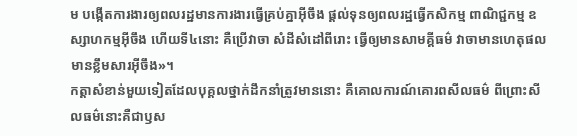ម បង្កើតការងារឲ្យពលរដ្ឋមានការងារធ្វើគ្រប់គ្នាអ៊ីចឹង ផ្ដល់ទុនឲ្យពលរដ្ឋធ្វើកសិកម្ម ពាណិជ្ជកម្ម ឧស្សាហកម្មអ៊ីចឹង ហើយទី៤នោះ គឺប្រើវាចា សំដីសំដៅពីរោះ ធ្វើឲ្យមានសាមគ្គីធម៌ វាចាមានហេតុផល មានខ្លឹមសារអ៊ីចឹង»។
កត្តាសំខាន់មួយទៀតដែលបុគ្គលថ្នាក់ដឹកនាំត្រូវមាននោះ គឺគោលការណ៍គោរពសីលធម៌ ពីព្រោះសីលធម៌នោះគឺជាឫស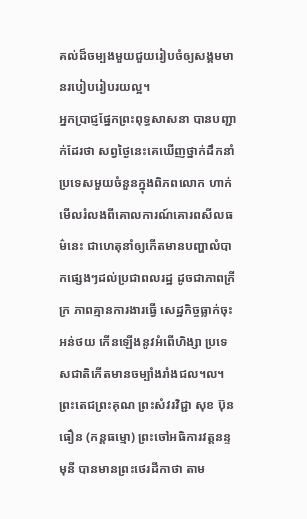គល់ដ៏ចម្បងមួយជួយរៀបចំឲ្យសង្គមមានរបៀបរៀបរយល្អ។
អ្នកប្រាជ្ញផ្នែកព្រះពុទ្ធសាសនា បានបញ្ជាក់ដែរថា សព្វថ្ងៃនេះគេឃើញថ្នាក់ដឹកនាំប្រទេសមួយចំនួនក្នុងពិភពលោក ហាក់មើលរំលងពីគោលការណ៍គោរពសីលធម៌នេះ ជាហេតុនាំឲ្យកើតមានបញ្ហាលំបាកផ្សេងៗដល់ប្រជាពលរដ្ឋ ដូចជាភាពក្រីក្រ ភាពគ្មានការងារធ្វើ សេដ្ឋកិច្ចធ្លាក់ចុះអន់ថយ កើនឡើងនូវអំពើហិង្សា ប្រទេសជាតិកើតមានចម្បាំងរាំងជល។ល។
ព្រះតេជព្រះគុណ ព្រះសំវរវិជ្ជា សុខ ប៊ុនធឿន (កន្តធម្មោ) ព្រះចៅអធិការវត្តនន្ទមុនី បានមានព្រះថេរដីកាថា តាម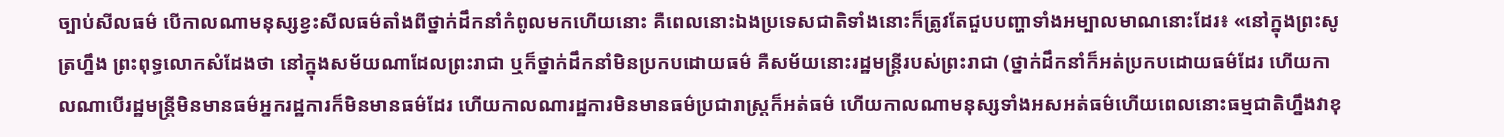ច្បាប់សីលធម៌ បើកាលណាមនុស្សខ្វះសីលធម៌តាំងពីថ្នាក់ដឹកនាំកំពូលមកហើយនោះ គឺពេលនោះឯងប្រទេសជាតិទាំងនោះក៏ត្រូវតែជួបបញ្ហាទាំងអម្បាលមាណនោះដែរ៖ «នៅក្នុងព្រះសូត្រហ្នឹង ព្រះពុទ្ធលោកសំដែងថា នៅក្នុងសម័យណាដែលព្រះរាជា ឬក៏ថ្នាក់ដឹកនាំមិនប្រកបដោយធម៌ គឺសម័យនោះរដ្ឋមន្ត្រីរបស់ព្រះរាជា (ថ្នាក់ដឹកនាំក៏អត់ប្រកបដោយធម៌ដែរ ហើយកាលណាបើរដ្ឋមន្ត្រីមិនមានធម៌អ្នករដ្ឋការក៏មិនមានធម៌ដែរ ហើយកាលណារដ្ឋការមិនមានធម៌ប្រជារាស្ត្រក៏អត់ធម៌ ហើយកាលណាមនុស្សទាំងអសអត់ធម៌ហើយពេលនោះធម្មជាតិហ្នឹងវាខុ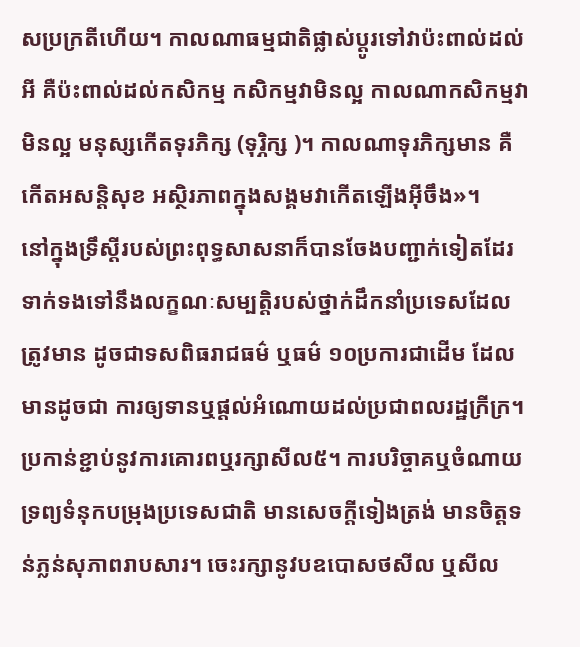សប្រក្រតីហើយ។ កាលណាធម្មជាតិផ្លាស់ប្តូរទៅវាប៉ះពាល់ដល់អី គឺប៉ះពាល់ដល់កសិកម្ម កសិកម្មវាមិនល្អ កាលណាកសិកម្មវាមិនល្អ មនុស្សកើតទុរភិក្ស (ទុរិ្ភក្ស )។ កាលណាទុរភិក្សមាន គឺកើតអសន្តិសុខ អស្ថិរភាពក្នុងសង្គមវាកើតឡើងអ៊ីចឹង»។
នៅក្នុងទ្រឹស្ដីរបស់ព្រះពុទ្ធសាសនាក៏បានចែងបញ្ជាក់ទៀតដែរ ទាក់ទងទៅនឹងលក្ខណៈសម្បត្តិរបស់ថ្នាក់ដឹកនាំប្រទេសដែលត្រូវមាន ដូចជាទសពិធរាជធម៌ ឬធម៌ ១០ប្រការជាដើម ដែលមានដូចជា ការឲ្យទានឬផ្ដល់អំណោយដល់ប្រជាពលរដ្ឋក្រីក្រ។ ប្រកាន់ខ្ជាប់នូវការគោរពឬរក្សាសីល៥។ ការបរិច្ចាគឬចំណាយទ្រព្យទំនុកបម្រុងប្រទេសជាតិ មានសេចក្ដីទៀងត្រង់ មានចិត្តទន់ភ្លន់សុភាពរាបសារ។ ចេះរក្សានូវបឧបោសថសីល ឬសីល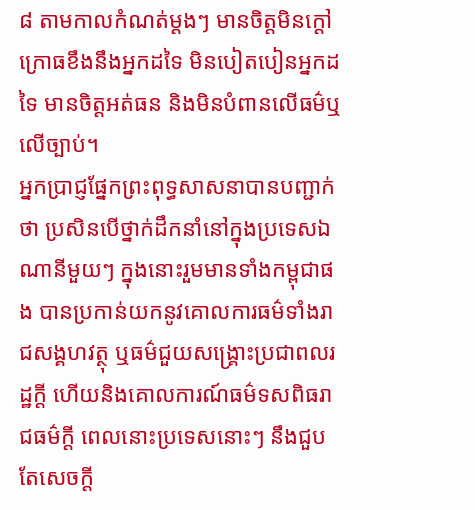៨ តាមកាលកំណត់ម្ដងៗ មានចិត្តមិនក្តៅក្រោធខឹងនឹងអ្នកដទៃ មិនបៀតបៀនអ្នកដទៃ មានចិត្តអត់ធន និងមិនបំពានលើធម៌ឬលើច្បាប់។
អ្នកប្រាជ្ញផ្នែកព្រះពុទ្ធសាសនាបានបញ្ជាក់ថា ប្រសិនបើថ្នាក់ដឹកនាំនៅក្នុងប្រទេសឯណានីមួយៗ ក្នុងនោះរួមមានទាំងកម្ពុជាផង បានប្រកាន់យកនូវគោលការធម៌ទាំងរាជសង្គហវត្ថុ ឬធម៌ជួយសង្គ្រោះប្រជាពលរដ្ឋក្ដី ហើយនិងគោលការណ៍ធម៌ទសពិធរាជធម៌ក្ដី ពេលនោះប្រទេសនោះៗ នឹងជួបតែសេចក្ដី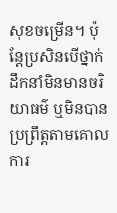សុខចម្រើន។ ប៉ុន្តែប្រសិនបើថ្នាក់ដឹកនាំមិនមានចរិយាធម៌ ឬមិនបានប្រព្រឹត្តតាមគោលការ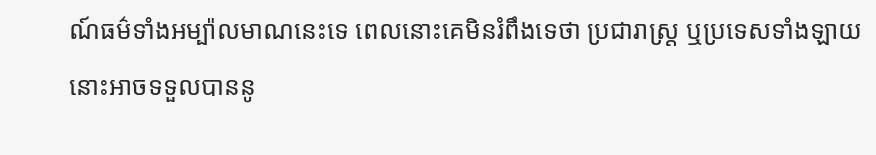ណ៍ធម៌ទាំងអម្ប៉ាលមាណនេះទេ ពេលនោះគេមិនរំពឹងទេថា ប្រជារាស្ត្រ ឬប្រទេសទាំងឡាយនោះអាចទទួលបាននូ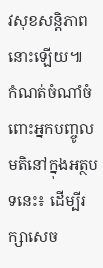វសុខសន្តិភាពនោះឡើយ៕
កំណត់ចំណាំចំពោះអ្នកបញ្ចូលមតិនៅក្នុងអត្ថបទនេះ៖ ដើម្បីរក្សាសេច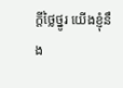ក្ដីថ្លៃថ្នូរ យើងខ្ញុំនឹង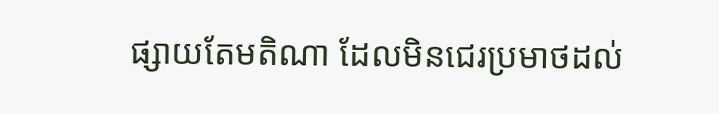ផ្សាយតែមតិណា ដែលមិនជេរប្រមាថដល់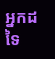អ្នកដទៃ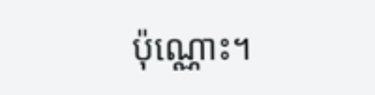ប៉ុណ្ណោះ។